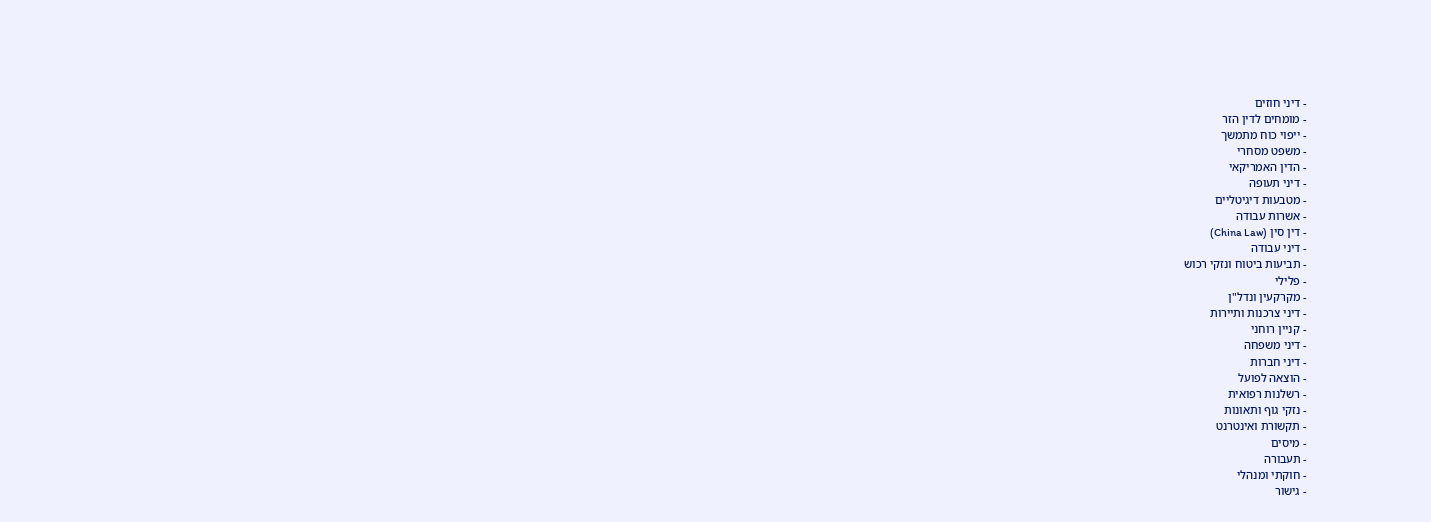- דיני חוזים
- מומחים לדין הזר
- ייפוי כוח מתמשך
- משפט מסחרי
- הדין האמריקאי
- דיני תעופה
- מטבעות דיגיטליים
- אשרות עבודה
- דין סין (China Law)
- דיני עבודה
- תביעות ביטוח ונזקי רכוש
- פלילי
- מקרקעין ונדל"ן
- דיני צרכנות ותיירות
- קניין רוחני
- דיני משפחה
- דיני חברות
- הוצאה לפועל
- רשלנות רפואית
- נזקי גוף ותאונות
- תקשורת ואינטרנט
- מיסים
- תעבורה
- חוקתי ומנהלי
- גישור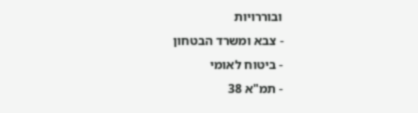ובוררויות
- צבא ומשרד הבטחון
- ביטוח לאומי
- תמ"א 38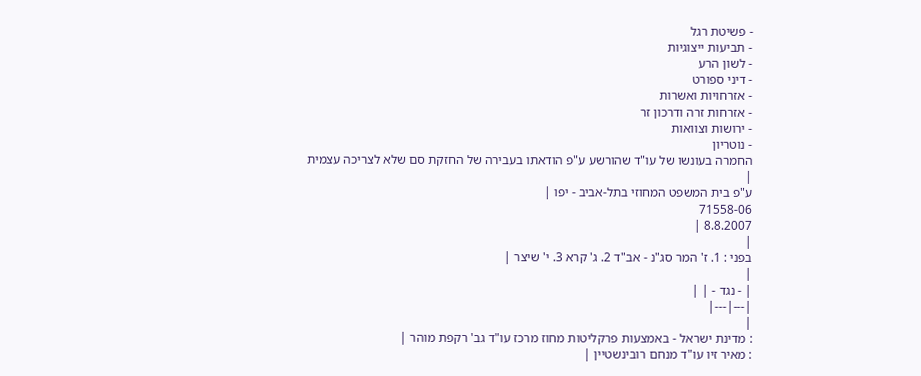- פשיטת רגל
- תביעות ייצוגיות
- לשון הרע
- דיני ספורט
- אזרחויות ואשרות
- אזרחות זרה ודרכון זר
- ירושות וצוואות
- נוטריון
החמרה בעונשו של עו"ד שהורשע ע"פ הודאתו בעבירה של החזקת סם שלא לצריכה עצמית
|
ע"פ בית המשפט המחוזי בתל-אביב - יפו |
71558-06
8.8.2007 |
|
בפני : 1. ז' המר סג"נ - אב"ד 2. ג' קרא 3. י' שיצר |
|
| - נגד - | |
|---|---|
|
: מדינת ישראל - באמצעות פרקליטות מחוז מרכז עו"ד גב' רקפת מוהר |
: מאיר זיו עו"ד מנחם רובינשטיין |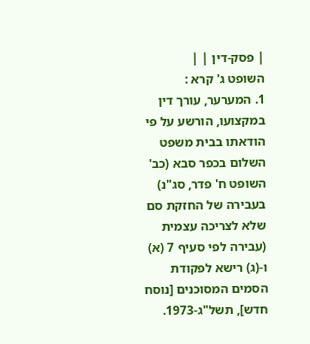| פסק-דין | |
השופט ג' קרא :
1. המערער, עורך דין במקצועו, הורשע על פי הודאתו בבית משפט השלום בכפר סבא (כב' השופט ח' פדר, סג"נ) בעבירה של החזקת סם שלא לצריכה עצמית (עבירה לפי סעיף 7 (א) ו-(ג) רישא לפקודת הסמים המסוכנים [נוסח חדש], תשל"ג-1973.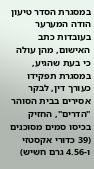במסגרת הסדר טיעון הודה המערער בעובדות כתב האישום, מהן עולה כי בעת שהגיע, במסגרת תפקידו כעורך דין, לבקר אסירים בבית הסוהר "הדרים", החזיק בכיסו סמים מסוכנים (39 כדורי אקסטזי ו-4.56 גרם חשיש)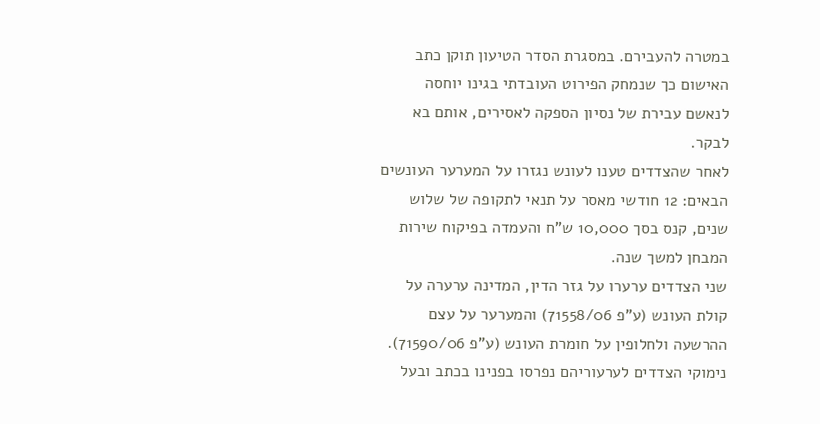במטרה להעבירם. במסגרת הסדר הטיעון תוקן כתב האישום כך שנמחק הפירוט העובדתי בגינו יוחסה לנאשם עבירת של נסיון הספקה לאסירים, אותם בא לבקר.
לאחר שהצדדים טענו לעונש נגזרו על המערער העונשים הבאים: 12 חודשי מאסר על תנאי לתקופה של שלוש שנים, קנס בסך 10,000 ש"ח והעמדה בפיקוח שירות המבחן למשך שנה.
שני הצדדים ערערו על גזר הדין, המדינה ערערה על קולת העונש (ע"פ 71558/06) והמערער על עצם ההרשעה ולחלופין על חומרת העונש (ע"פ 71590/06). נימוקי הצדדים לערעוריהם נפרסו בפנינו בכתב ובעל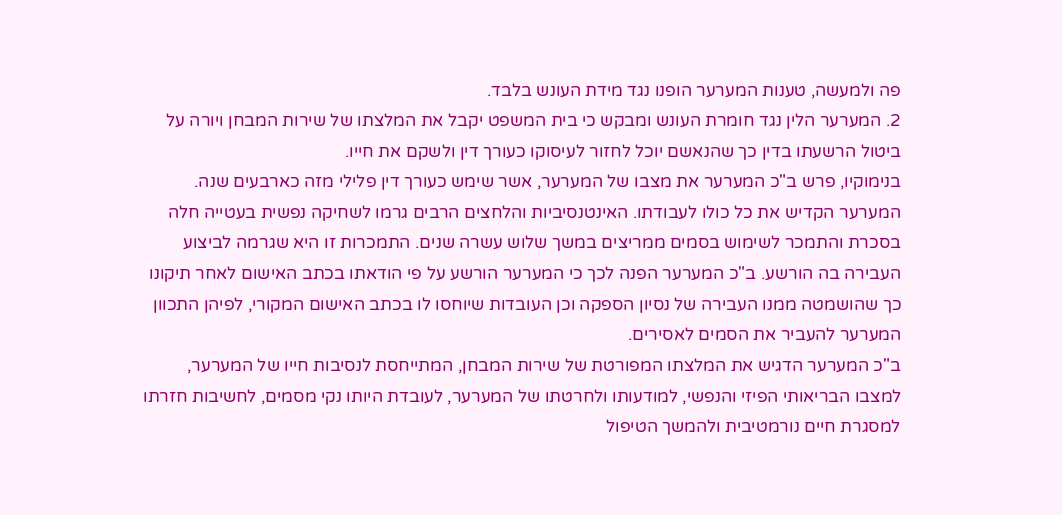פה ולמעשה, טענות המערער הופנו נגד מידת העונש בלבד.
2. המערער הלין נגד חומרת העונש ומבקש כי בית המשפט יקבל את המלצתו של שירות המבחן ויורה על ביטול הרשעתו בדין כך שהנאשם יוכל לחזור לעיסוקו כעורך דין ולשקם את חייו.
בנימוקיו, פרש ב"כ המערער את מצבו של המערער, אשר שימש כעורך דין פלילי מזה כארבעים שנה. המערער הקדיש את כל כולו לעבודתו. האינטנסיביות והלחצים הרבים גרמו לשחיקה נפשית בעטייה חלה בסכרת והתמכר לשימוש בסמים ממריצים במשך שלוש עשרה שנים. התמכרות זו היא שגרמה לביצוע העבירה בה הורשע. ב"כ המערער הפנה לכך כי המערער הורשע על פי הודאתו בכתב האישום לאחר תיקונו כך שהושמטה ממנו העבירה של נסיון הספקה וכן העובדות שיוחסו לו בכתב האישום המקורי, לפיהן התכוון המערער להעביר את הסמים לאסירים.
ב"כ המערער הדגיש את המלצתו המפורטת של שירות המבחן, המתייחסת לנסיבות חייו של המערער, למצבו הבריאותי הפיזי והנפשי, למודעותו ולחרטתו של המערער, לעובדת היותו נקי מסמים, לחשיבות חזרתו למסגרת חיים נורמטיבית ולהמשך הטיפול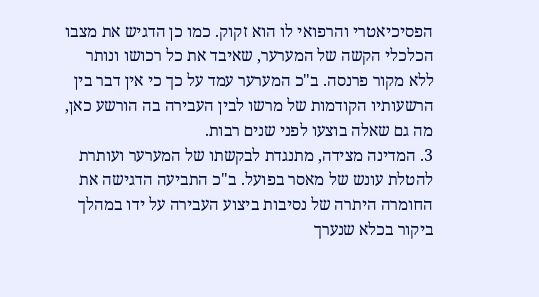הפסיכיאטרי והרפואי לו הוא זקוק. כמו כן הדגיש את מצבו הכלכלי הקשה של המערער, שאיבד את כל רכושו ונותר ללא מקור פרנסה. ב"כ המערער עמד על כך כי אין דבר בין הרשעותיו הקודמות של מרשו לבין העבירה בה הורשע כאן, מה גם שאלה בוצעו לפני שנים רבות.
3. המדינה מצידה, מתנגדת לבקשתו של המערער ועותרת להטלת עונש של מאסר בפועל. ב"כ התביעה הדגישה את החומרה היתרה של נסיבות ביצוע העבירה על ידו במהלך ביקור בכלא שנערך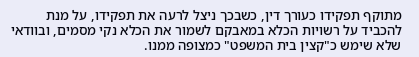מתוקף תפקידו כעורך דין, כשבכך ניצל לרעה את תפקידו, על מנת להכביד על רשויות הכלא במאבקם לשמור את הכלא נקי מסמים, ובוודאי שלא שימש כ"קצין בית המשפט" כמצופה ממנו.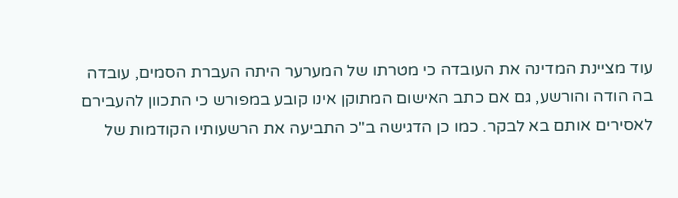עוד מציינת המדינה את העובדה כי מטרתו של המערער היתה העברת הסמים, עובדה בה הודה והורשע, גם אם כתב האישום המתוקן אינו קובע במפורש כי התכוון להעבירם לאסירים אותם בא לבקר. כמו כן הדגישה ב"כ התביעה את הרשעותיו הקודמות של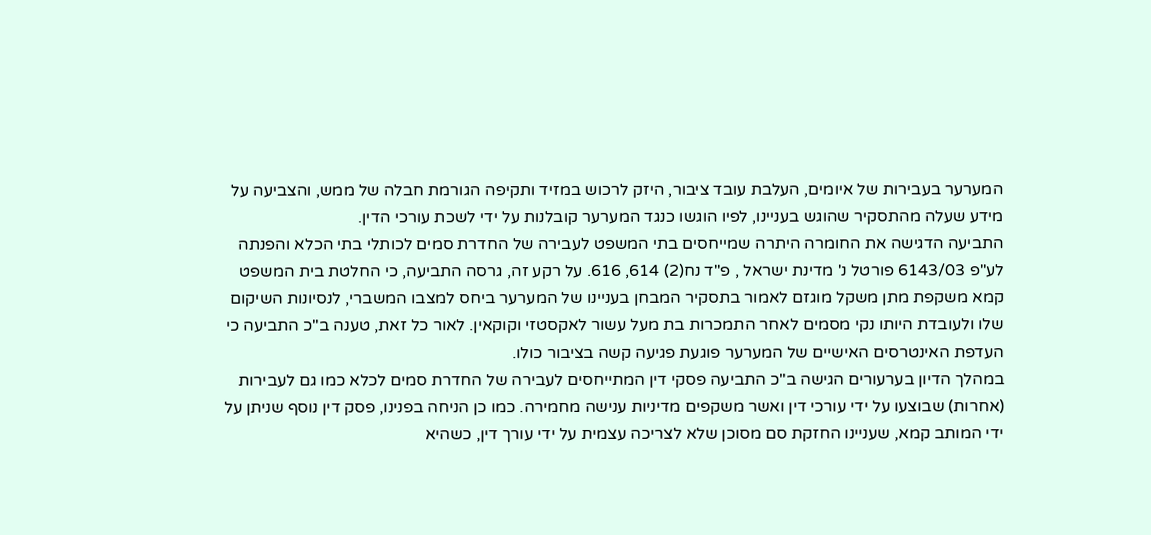המערער בעבירות של איומים, העלבת עובד ציבור, היזק לרכוש במזיד ותקיפה הגורמת חבלה של ממש, והצביעה על מידע שעלה מהתסקיר שהוגש בעניינו, לפיו הוגשו כנגד המערער קובלנות על ידי לשכת עורכי הדין.
התביעה הדגישה את החומרה היתרה שמייחסים בתי המשפט לעבירה של החדרת סמים לכותלי בתי הכלא והפנתה לע"פ 6143/03 פורטל נ' מדינת ישראל , פ"ד נח(2) 614, 616. על רקע זה, גרסה התביעה, כי החלטת בית המשפט קמא משקפת מתן משקל מוגזם לאמור בתסקיר המבחן בעניינו של המערער ביחס למצבו המשברי, לנסיונות השיקום שלו ולעובדת היותו נקי מסמים לאחר התמכרות בת מעל עשור לאקסטזי וקוקאין. לאור כל זאת, טענה ב"כ התביעה כי העדפת האינטרסים האישיים של המערער פוגעת פגיעה קשה בציבור כולו.
במהלך הדיון בערעורים הגישה ב"כ התביעה פסקי דין המתייחסים לעבירה של החדרת סמים לכלא כמו גם לעבירות (אחרות) שבוצעו על ידי עורכי דין ואשר משקפים מדיניות ענישה מחמירה. כמו כן הניחה בפנינו, פסק דין נוסף שניתן על ידי המותב קמא, שעניינו החזקת סם מסוכן שלא לצריכה עצמית על ידי עורך דין, כשהיא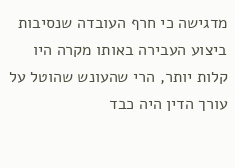מדגישה כי חרף העובדה שנסיבות ביצוע העבירה באותו מקרה היו קלות יותר, הרי שהעונש שהוטל על עורך הדין היה כבד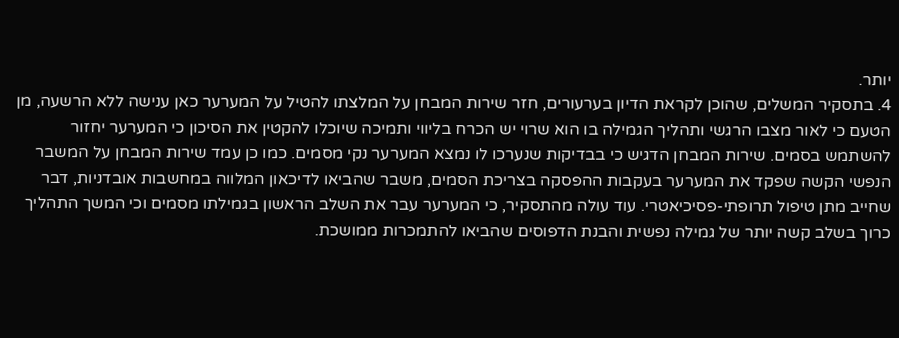יותר.
4. בתסקיר המשלים, שהוכן לקראת הדיון בערעורים, חזר שירות המבחן על המלצתו להטיל על המערער כאן ענישה ללא הרשעה, מן הטעם כי לאור מצבו הרגשי ותהליך הגמילה בו הוא שרוי יש הכרח בליווי ותמיכה שיוכלו להקטין את הסיכון כי המערער יחזור להשתמש בסמים. שירות המבחן הדגיש כי בבדיקות שנערכו לו נמצא המערער נקי מסמים. כמו כן עמד שירות המבחן על המשבר הנפשי הקשה שפקד את המערער בעקבות ההפסקה בצריכת הסמים, משבר שהביאו לדיכאון המלווה במחשבות אובדניות, דבר שחייב מתן טיפול תרופתי-פסיכיאטרי. עוד עולה מהתסקיר, כי המערער עבר את השלב הראשון בגמילתו מסמים וכי המשך התהליך כרוך בשלב קשה יותר של גמילה נפשית והבנת הדפוסים שהביאו להתמכרות ממושכת.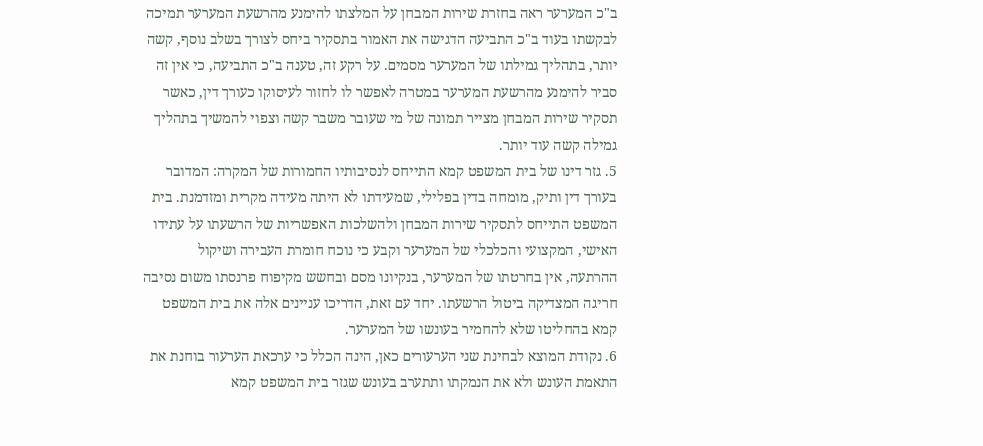ב"כ המערער ראה בחזרת שירות המבחן על המלצתו להימנע מהרשעת המערער תמיכה לבקשתו בעוד ב"כ התביעה הדגישה את האמור בתסקיר ביחס לצורך בשלב נוסף, קשה יותר, בתהליך גמילתו של המערער מסמים. על רקע זה, טענה ב"כ התביעה, כי אין זה סביר להימנע מהרשעת המערער במטרה לאפשר לו לחזור לעיסוקו כעורך דין, כאשר תסקיר שירות המבחן מצייר תמונה של מי שעובר משבר קשה וצפוי להמשיך בתהליך גמילה קשה עוד יותר.
5. גזר דינו של בית המשפט קמא התייחס לנסיבותיו החמורות של המקרה: המדובר בעורך דין ותיק, מומחה בדין בפלילי, שמעידתו לא היתה מעידה מקרית ומזדמנת. בית המשפט התייחס לתסקיר שירות המבחן ולהשלכות האפשריות של הרשעתו על עתידו האישי, המקצועי והכלכלי של המערער וקבע כי נוכח חומרת העבירה ושיקול ההרתעה, אין בחרטתו של המערער, בנקיונו מסם ובחשש מקיפוח פרנסתו משום נסיבה חריגה המצדיקה ביטול הרשעתו. יחד עם זאת, הדריכו עניינים אלה את בית המשפט קמא בהחליטו שלא להחמיר בעונשו של המערער.
6. נקודת המוצא לבחינת שני הערעורים כאן, הינה הכלל כי ערכאת הערעור בוחנת את התאמת העונש ולא את הנמקתו ותתערב בעונש שגזר בית המשפט קמא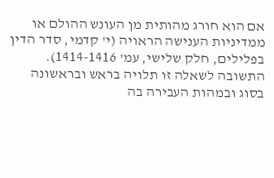אם הוא חורג מהותית מן העונש ההולם או ממדיניות הענישה הראויה (י' קדמי, סדר הדין בפלילים, חלק שלישי, עמ' 1414-1416). התשובה לשאלה זו תלויה בראש ובראשונה בסוג ובמהות העבירה בה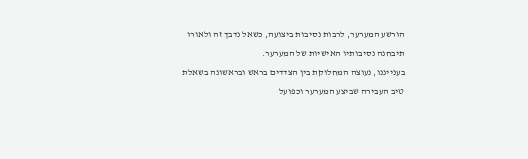הורשע המערער, לרבות נסיבות ביצועה, כשאל נדבך זה ולאורו תיבחנה נסיבותיו האישיות של המערער.
בענייננו, נעוצה המחלוקת בין הצדדים בראש ובראשונה בשאלת טיב העבירה שביצע המערער וכפועל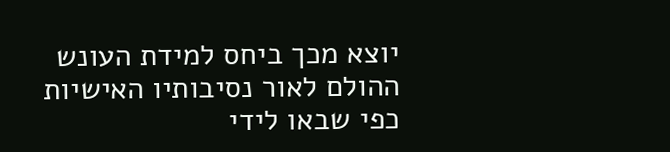יוצא מכך ביחס למידת העונש ההולם לאור נסיבותיו האישיות כפי שבאו לידי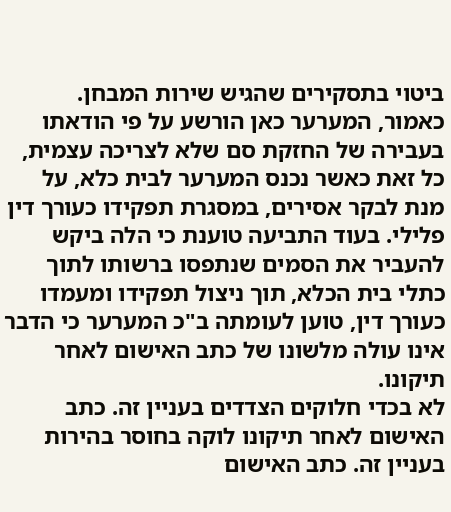ביטוי בתסקירים שהגיש שירות המבחן.
כאמור, המערער כאן הורשע על פי הודאתו בעבירה של החזקת סם שלא לצריכה עצמית, כל זאת כאשר נכנס המערער לבית כלא, על מנת לבקר אסירים, במסגרת תפקידו כעורך דין פלילי. בעוד התביעה טוענת כי הלה ביקש להעביר את הסמים שנתפסו ברשותו לתוך כתלי בית הכלא, תוך ניצול תפקידו ומעמדו כעורך דין, טוען לעומתה ב"כ המערער כי הדבר אינו עולה מלשונו של כתב האישום לאחר תיקונו.
לא בכדי חלוקים הצדדים בעניין זה. כתב האישום לאחר תיקונו לוקה בחוסר בהירות בעניין זה. כתב האישום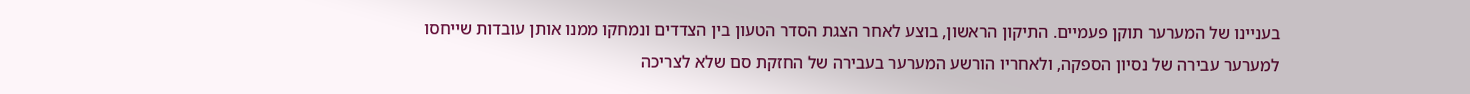בעניינו של המערער תוקן פעמיים. התיקון הראשון, בוצע לאחר הצגת הסדר הטעון בין הצדדים ונמחקו ממנו אותן עובדות שייחסו למערער עבירה של נסיון הספקה, ולאחריו הורשע המערער בעבירה של החזקת סם שלא לצריכה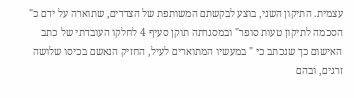עצמית. התיקון השני, בוצע לבקשתם המשותפת של הצדדים, שתוארה על ידם כ" הסכמה לתיקון טעות סופר" ובמסגרתה תוקן סעיף 4 לחלקו העובדתי של כתב האישום כך שנכתב כי " במעשיו המתוארים לעיל, החזיק הנאשם בכיסו שלושה זרגים, ובהם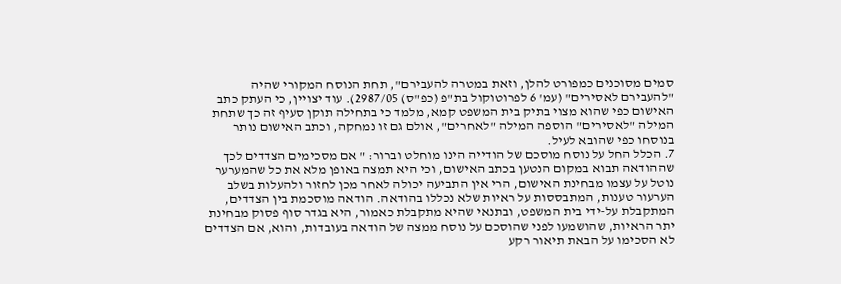סמים מסוכנים כמפורט להלן, וזאת במטרה להעבירם", תחת הנוסח המקורי שהיה "להעבירם לאסירים" (עמ' 6 לפרוטוקול בת"פ (כפ"ס) 2987/05). עוד יצויין, כי העתק כתב האישום כפי שהוא מצוי בתיק בית המשפט קמא, מלמד כי בתחילה תוקן סעיף זה כך שתחת המילה "לאסירים" הוספה המילה "לאחרים", אולם גם זו נמחקה, וכתב האישום נותר בנוסחו כפי שהובא לעיל.
7. הכלל החל על נוסח מוסכם של הודייה הינו מוחלט וברור: " אם מסכימים הצדדים לכך שההודאה תבוא במקום הנטען בכתב האישום, וכי היא תמצה באופן מלא את כל שהמערער נוטל על עצמו מבחינת האישום, הרי אין התביעה יכולה לאחר מכן לחזור ולהעלות בשלב הערעור טענות, המתבססות על ראיות שלא נכללו בהודאה. הודאה מוסכמת בין הצדדים, המתקבלת על-ידי בית המשפט, ובתנאי שהיא מתקבלת כאמור, היא בגדר סוף פסוק מבחינת יתר הראיות, שהושמעו לפני שהוסכם על נוסח ממצה של הודאה בעובדות, והוא, אם הצדדים לא הסכימו על הבאת תיאור רקע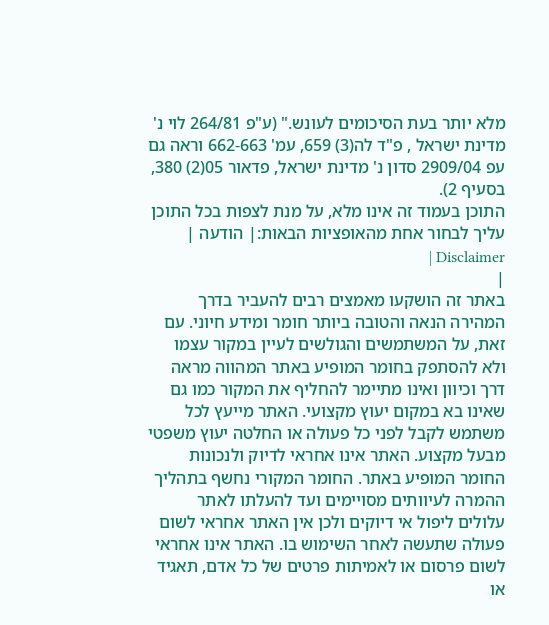מלא יותר בעת הסיכומים לעונש." (ע"פ 264/81 לוי נ' מדינת ישראל , פ"ד לה(3) 659, עמ' 662-663 וראה גם עפ 2909/04 סדון נ' מדינת ישראל, פדאור 05(2) 380, בסעיף 2).
התוכן בעמוד זה אינו מלא, על מנת לצפות בכל התוכן עליך לבחור אחת מהאופציות הבאות:| הודעה | Disclaimer |
|
באתר זה הושקעו מאמצים רבים להעביר בדרך המהירה הנאה והטובה ביותר חומר ומידע חיוני. עם זאת, על המשתמשים והגולשים לעיין במקור עצמו ולא להסתפק בחומר המופיע באתר המהווה מראה דרך וכיוון ואינו מתיימר להחליף את המקור כמו גם שאינו בא במקום יעוץ מקצועי. האתר מייעץ לכל משתמש לקבל לפני כל פעולה או החלטה יעוץ משפטי מבעל מקצוע. האתר אינו אחראי לדיוק ולנכונות החומר המופיע באתר. החומר המקורי נחשף בתהליך ההמרה לעיוותים מסויימים ועד להעלתו לאתר עלולים ליפול אי דיוקים ולכן אין האתר אחראי לשום פעולה שתעשה לאחר השימוש בו. האתר אינו אחראי לשום פרסום או לאמיתות פרטים של כל אדם, תאגיד או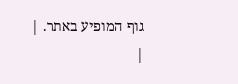גוף המופיע באתר. |
|